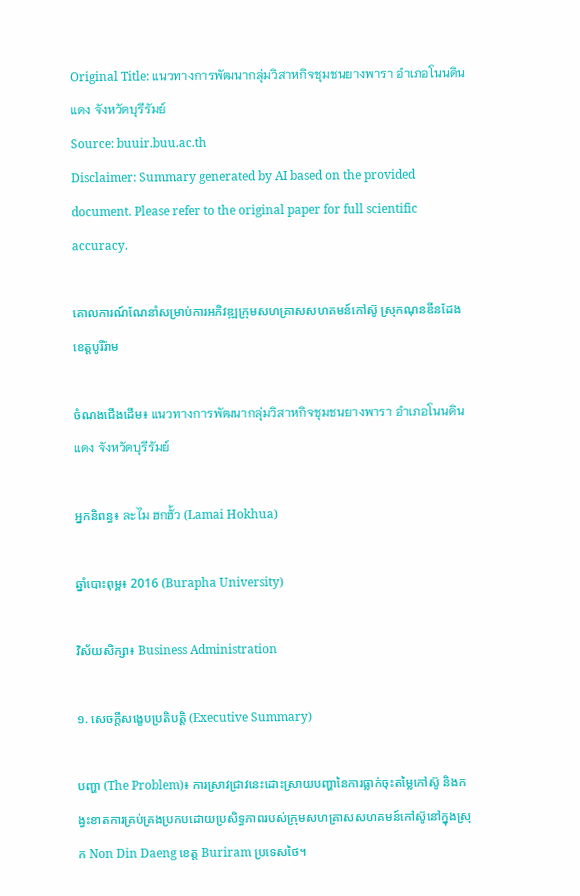Original Title: แนวทางการพัฒนากลุ่มวิสาหกิจชุมชนยางพารา อำเภอโนนดินแดง จังหวัดบุรีรัมย์
Source: buuir.buu.ac.th
Disclaimer: Summary generated by AI based on the provided document. Please refer to the original paper for full scientific accuracy.

គោលការណ៍ណែនាំសម្រាប់ការអភិវឌ្ឍក្រុមសហគ្រាសសហគមន៍កៅស៊ូ ស្រុកណុនឌីនដែង ខេត្តបូរីរ៉ាម

ចំណងជើងដើម៖ แนวทางการพัฒนากลุ่มวิสาหกิจชุมชนยางพารา อำเภอโนนดินแดง จังหวัดบุรีรัมย์

អ្នកនិពន្ធ៖ ละไม ฮกฮั้ว (Lamai Hokhua)

ឆ្នាំបោះពុម្ព៖ 2016 (Burapha University)

វិស័យសិក្សា៖ Business Administration

១. សេចក្តីសង្ខេបប្រតិបត្តិ (Executive Summary)

បញ្ហា (The Problem)៖ ការស្រាវជ្រាវនេះដោះស្រាយបញ្ហានៃការធ្លាក់ចុះតម្លៃកៅស៊ូ និងកង្វះខាតការគ្រប់គ្រងប្រកបដោយប្រសិទ្ធភាពរបស់ក្រុមសហគ្រាសសហគមន៍កៅស៊ូនៅក្នុងស្រុក Non Din Daeng ខេត្ត Buriram ប្រទេសថៃ។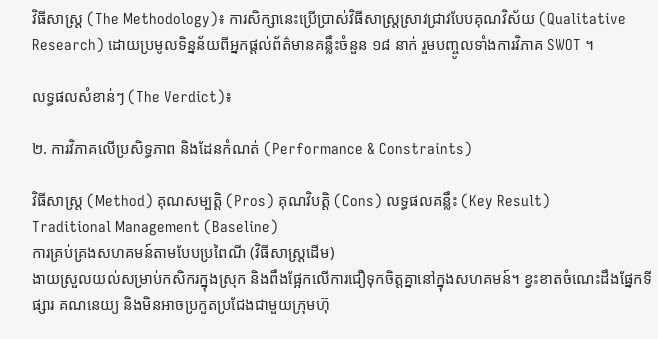វិធីសាស្ត្រ (The Methodology)៖ ការសិក្សានេះប្រើប្រាស់វិធីសាស្ត្រស្រាវជ្រាវបែបគុណវិស័យ (Qualitative Research) ដោយប្រមូលទិន្នន័យពីអ្នកផ្តល់ព័ត៌មានគន្លឹះចំនួន ១៨ នាក់ រួមបញ្ចូលទាំងការវិភាគ SWOT ។

លទ្ធផលសំខាន់ៗ (The Verdict)៖

២. ការវិភាគលើប្រសិទ្ធភាព និងដែនកំណត់ (Performance & Constraints)

វិធីសាស្ត្រ (Method) គុណសម្បត្តិ (Pros) គុណវិបត្តិ (Cons) លទ្ធផលគន្លឹះ (Key Result)
Traditional Management (Baseline)
ការគ្រប់គ្រងសហគមន៍តាមបែបប្រពៃណី (វិធីសាស្ត្រដើម)
ងាយស្រួលយល់សម្រាប់កសិករក្នុងស្រុក និងពឹងផ្អែកលើការជឿទុកចិត្តគ្នានៅក្នុងសហគមន៍។ ខ្វះខាតចំណេះដឹងផ្នែកទីផ្សារ គណនេយ្យ និងមិនអាចប្រកួតប្រជែងជាមួយក្រុមហ៊ុ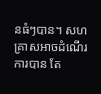នធំៗបាន។ សហគ្រាសអាចដំណើរការបាន តែ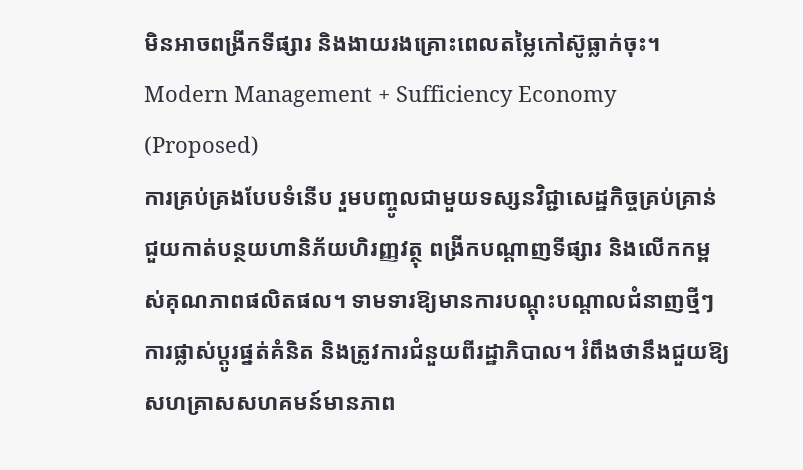មិនអាចពង្រីកទីផ្សារ និងងាយរងគ្រោះពេលតម្លៃកៅស៊ូធ្លាក់ចុះ។
Modern Management + Sufficiency Economy (Proposed)
ការគ្រប់គ្រងបែបទំនើប រួមបញ្ចូលជាមួយទស្សនវិជ្ជាសេដ្ឋកិច្ចគ្រប់គ្រាន់
ជួយកាត់បន្ថយហានិភ័យហិរញ្ញវត្ថុ ពង្រីកបណ្តាញទីផ្សារ និងលើកកម្ពស់គុណភាពផលិតផល។ ទាមទារឱ្យមានការបណ្តុះបណ្តាលជំនាញថ្មីៗ ការផ្លាស់ប្តូរផ្នត់គំនិត និងត្រូវការជំនួយពីរដ្ឋាភិបាល។ រំពឹងថានឹងជួយឱ្យសហគ្រាសសហគមន៍មានភាព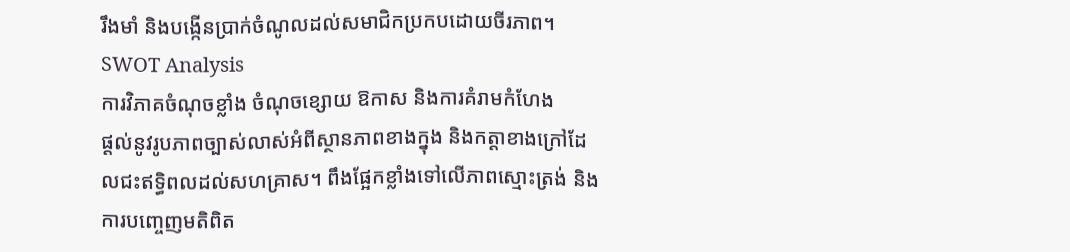រឹងមាំ និងបង្កើនប្រាក់ចំណូលដល់សមាជិកប្រកបដោយចីរភាព។
SWOT Analysis
ការវិភាគចំណុចខ្លាំង ចំណុចខ្សោយ ឱកាស និងការគំរាមកំហែង
ផ្តល់នូវរូបភាពច្បាស់លាស់អំពីស្ថានភាពខាងក្នុង និងកត្តាខាងក្រៅដែលជះឥទ្ធិពលដល់សហគ្រាស។ ពឹងផ្អែកខ្លាំងទៅលើភាពស្មោះត្រង់ និងការបញ្ចេញមតិពិត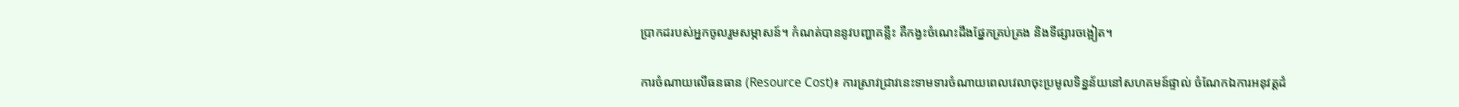ប្រាកដរបស់អ្នកចូលរួមសម្ភាសន៍។ កំណត់បាននូវបញ្ហាគន្លឹះ គឺកង្វះចំណេះដឹងផ្នែកគ្រប់គ្រង និងទីផ្សារចង្អៀត។

ការចំណាយលើធនធាន (Resource Cost)៖ ការស្រាវជ្រាវនេះទាមទារចំណាយពេលវេលាចុះប្រមូលទិន្នន័យនៅសហគមន៍ផ្ទាល់ ចំណែកឯការអនុវត្តដំ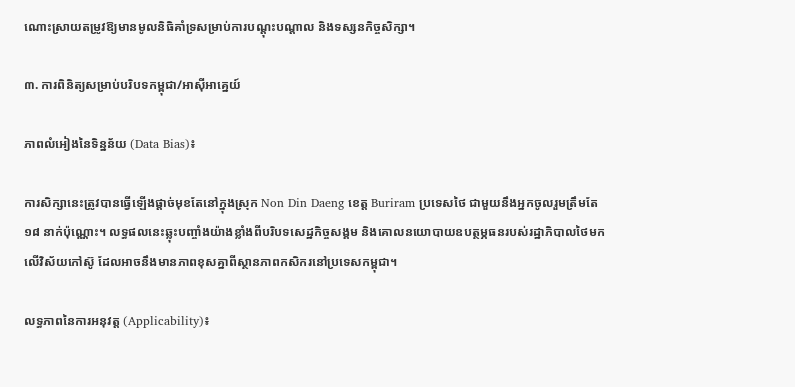ណោះស្រាយតម្រូវឱ្យមានមូលនិធិគាំទ្រសម្រាប់ការបណ្តុះបណ្តាល និងទស្សនកិច្ចសិក្សា។

៣. ការពិនិត្យសម្រាប់បរិបទកម្ពុជា/អាស៊ីអាគ្នេយ៍

ភាពលំអៀងនៃទិន្នន័យ (Data Bias)៖

ការសិក្សានេះត្រូវបានធ្វើឡើងផ្តាច់មុខតែនៅក្នុងស្រុក Non Din Daeng ខេត្ត Buriram ប្រទេសថៃ ជាមួយនឹងអ្នកចូលរួមត្រឹមតែ ១៨ នាក់ប៉ុណ្ណោះ។ លទ្ធផលនេះឆ្លុះបញ្ចាំងយ៉ាងខ្លាំងពីបរិបទសេដ្ឋកិច្ចសង្គម និងគោលនយោបាយឧបត្ថម្ភធនរបស់រដ្ឋាភិបាលថៃមកលើវិស័យកៅស៊ូ ដែលអាចនឹងមានភាពខុសគ្នាពីស្ថានភាពកសិករនៅប្រទេសកម្ពុជា។

លទ្ធភាពនៃការអនុវត្ត (Applicability)៖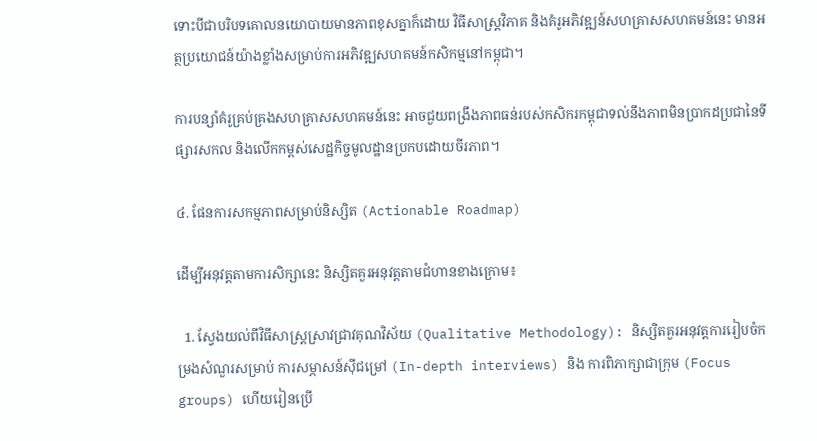ទោះបីជាបរិបទគោលនយោបាយមានភាពខុសគ្នាក៏ដោយ វិធីសាស្ត្រវិភាគ និងគំរូអភិវឌ្ឍន៍សហគ្រាសសហគមន៍នេះ មានអត្ថប្រយោជន៍យ៉ាងខ្លាំងសម្រាប់ការអភិវឌ្ឍសហគមន៍កសិកម្មនៅកម្ពុជា។

ការបន្សាំគំរូគ្រប់គ្រងសហគ្រាសសហគមន៍នេះ អាចជួយពង្រឹងភាពធន់របស់កសិករកម្ពុជាទល់នឹងភាពមិនប្រាកដប្រជានៃទីផ្សារសកល និងលើកកម្ពស់សេដ្ឋកិច្ចមូលដ្ឋានប្រកបដោយចីរភាព។

៤. ផែនការសកម្មភាពសម្រាប់និស្សិត (Actionable Roadmap)

ដើម្បីអនុវត្តតាមការសិក្សានេះ និស្សិតគួរអនុវត្តតាមជំហានខាងក្រោម៖

  1. ស្វែងយល់ពីវិធីសាស្ត្រស្រាវជ្រាវគុណវិស័យ (Qualitative Methodology): និស្សិតគួរអនុវត្តការរៀបចំកម្រងសំណួរសម្រាប់ ការសម្ភាសន៍ស៊ីជម្រៅ (In-depth interviews) និង ការពិភាក្សាជាក្រុម (Focus groups) ហើយរៀនប្រើ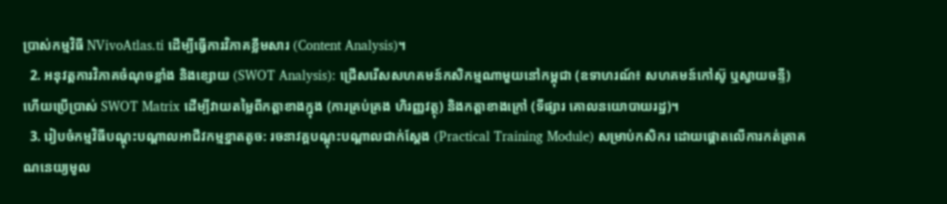ប្រាស់កម្មវិធី NVivoAtlas.ti ដើម្បីធ្វើការវិភាគខ្លឹមសារ (Content Analysis)។
  2. អនុវត្តការវិភាគចំណុចខ្លាំង និងខ្សោយ (SWOT Analysis): ជ្រើសរើសសហគមន៍កសិកម្មណាមួយនៅកម្ពុជា (ឧទាហរណ៍៖ សហគមន៍កៅស៊ូ ឬស្វាយចន្ទី) ហើយប្រើប្រាស់ SWOT Matrix ដើម្បីវាយតម្លៃពីកត្តាខាងក្នុង (ការគ្រប់គ្រង ហិរញ្ញវត្ថុ) និងកត្តាខាងក្រៅ (ទីផ្សារ គោលនយោបាយរដ្ឋ)។
  3. រៀបចំកម្មវិធីបណ្តុះបណ្តាលអាជីវកម្មខ្នាតតូច: រចនាវគ្គបណ្តុះបណ្តាលជាក់ស្តែង (Practical Training Module) សម្រាប់កសិករ ដោយផ្តោតលើការកត់ត្រាគណនេយ្យមូល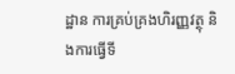ដ្ឋាន ការគ្រប់គ្រងហិរញ្ញវត្ថុ និងការធ្វើទី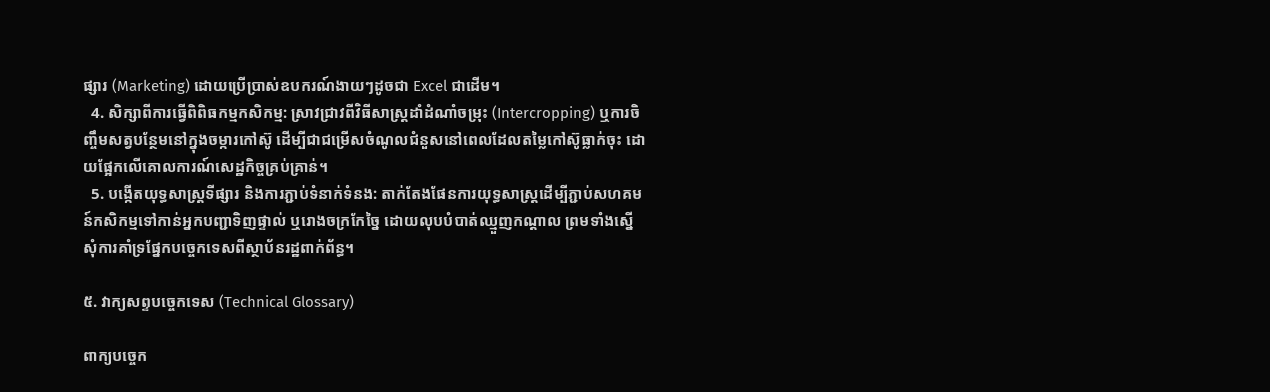ផ្សារ (Marketing) ដោយប្រើប្រាស់ឧបករណ៍ងាយៗដូចជា Excel ជាដើម។
  4. សិក្សាពីការធ្វើពិពិធកម្មកសិកម្ម: ស្រាវជ្រាវពីវិធីសាស្ត្រដាំដំណាំចម្រុះ (Intercropping) ឬការចិញ្ចឹមសត្វបន្ថែមនៅក្នុងចម្ការកៅស៊ូ ដើម្បីជាជម្រើសចំណូលជំនួសនៅពេលដែលតម្លៃកៅស៊ូធ្លាក់ចុះ ដោយផ្អែកលើគោលការណ៍សេដ្ឋកិច្ចគ្រប់គ្រាន់។
  5. បង្កើតយុទ្ធសាស្ត្រទីផ្សារ និងការភ្ជាប់ទំនាក់ទំនង: តាក់តែងផែនការយុទ្ធសាស្ត្រដើម្បីភ្ជាប់សហគមន៍កសិកម្មទៅកាន់អ្នកបញ្ជាទិញផ្ទាល់ ឬរោងចក្រកែច្នៃ ដោយលុបបំបាត់ឈ្មួញកណ្តាល ព្រមទាំងស្នើសុំការគាំទ្រផ្នែកបច្ចេកទេសពីស្ថាប័នរដ្ឋពាក់ព័ន្ធ។

៥. វាក្យសព្ទបច្ចេកទេស (Technical Glossary)

ពាក្យបច្ចេក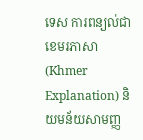ទេស ការពន្យល់ជាខេមរភាសា (Khmer Explanation) និយមន័យសាមញ្ញ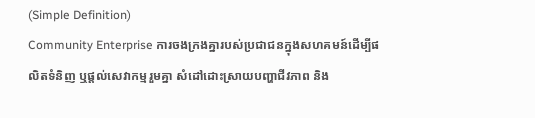(Simple Definition)
Community Enterprise ការចងក្រងគ្នារបស់ប្រជាជនក្នុងសហគមន៍ដើម្បីផលិតទំនិញ ឬផ្តល់សេវាកម្មរួមគ្នា សំដៅដោះស្រាយបញ្ហាជីវភាព និង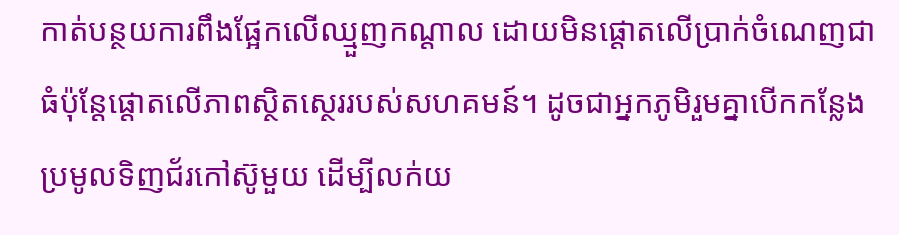កាត់បន្ថយការពឹងផ្អែកលើឈ្មួញកណ្តាល ដោយមិនផ្តោតលើប្រាក់ចំណេញជាធំប៉ុន្តែផ្តោតលើភាពស្ថិតស្ថេររបស់សហគមន៍។ ដូចជាអ្នកភូមិរួមគ្នាបើកកន្លែងប្រមូលទិញជ័រកៅស៊ូមួយ ដើម្បីលក់យ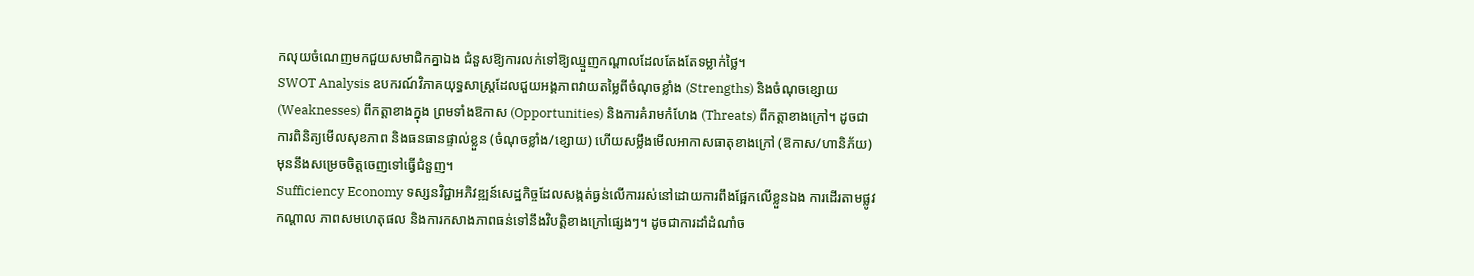កលុយចំណេញមកជួយសមាជិកគ្នាឯង ជំនួសឱ្យការលក់ទៅឱ្យឈ្មួញកណ្តាលដែលតែងតែទម្លាក់ថ្លៃ។
SWOT Analysis ឧបករណ៍វិភាគយុទ្ធសាស្ត្រដែលជួយអង្គភាពវាយតម្លៃពីចំណុចខ្លាំង (Strengths) និងចំណុចខ្សោយ (Weaknesses) ពីកត្តាខាងក្នុង ព្រមទាំងឱកាស (Opportunities) និងការគំរាមកំហែង (Threats) ពីកត្តាខាងក្រៅ។ ដូចជាការពិនិត្យមើលសុខភាព និងធនធានផ្ទាល់ខ្លួន (ចំណុចខ្លាំង/ខ្សោយ) ហើយសម្លឹងមើលអាកាសធាតុខាងក្រៅ (ឱកាស/ហានិភ័យ) មុននឹងសម្រេចចិត្តចេញទៅធ្វើជំនួញ។
Sufficiency Economy ទស្សនវិជ្ជាអភិវឌ្ឍន៍សេដ្ឋកិច្ចដែលសង្កត់ធ្ងន់លើការរស់នៅដោយការពឹងផ្អែកលើខ្លួនឯង ការដើរតាមផ្លូវកណ្តាល ភាពសមហេតុផល និងការកសាងភាពធន់ទៅនឹងវិបត្តិខាងក្រៅផ្សេងៗ។ ដូចជាការដាំដំណាំច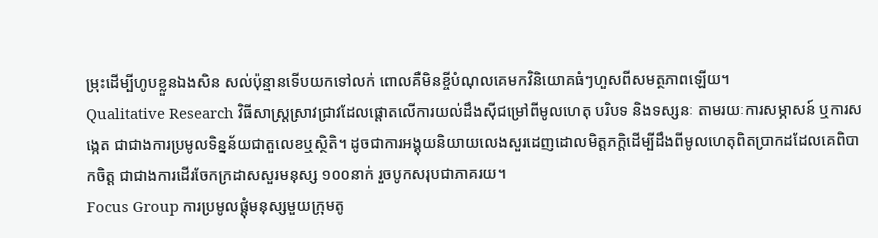ម្រុះដើម្បីហូបខ្លួនឯងសិន សល់ប៉ុន្មានទើបយកទៅលក់ ពោលគឺមិនខ្ចីបំណុលគេមកវិនិយោគធំៗហួសពីសមត្ថភាពឡើយ។
Qualitative Research វិធីសាស្ត្រស្រាវជ្រាវដែលផ្តោតលើការយល់ដឹងស៊ីជម្រៅពីមូលហេតុ បរិបទ និងទស្សនៈ តាមរយៈការសម្ភាសន៍ ឬការសង្កេត ជាជាងការប្រមូលទិន្នន័យជាតួលេខឬស្ថិតិ។ ដូចជាការអង្គុយនិយាយលេងសួរដេញដោលមិត្តភក្តិដើម្បីដឹងពីមូលហេតុពិតប្រាកដដែលគេពិបាកចិត្ត ជាជាងការដើរចែកក្រដាសសួរមនុស្ស ១០០នាក់ រួចបូកសរុបជាភាគរយ។
Focus Group ការប្រមូលផ្តុំមនុស្សមួយក្រុមតូ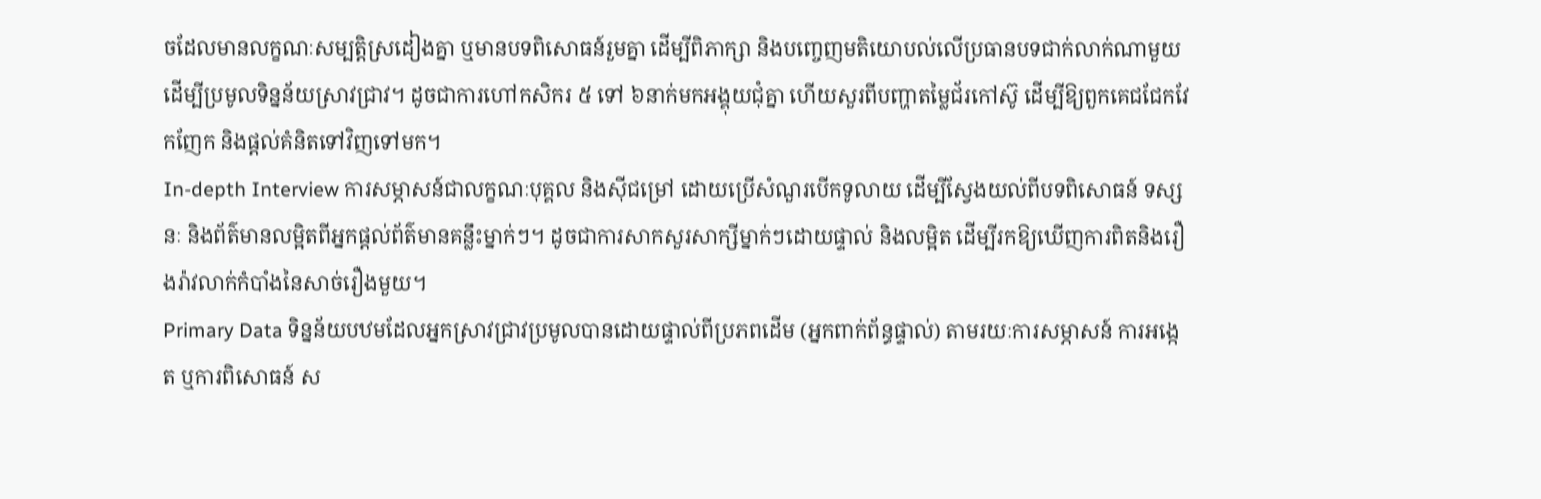ចដែលមានលក្ខណៈសម្បត្តិស្រដៀងគ្នា ឬមានបទពិសោធន៍រួមគ្នា ដើម្បីពិភាក្សា និងបញ្ចេញមតិយោបល់លើប្រធានបទជាក់លាក់ណាមួយ ដើម្បីប្រមូលទិន្នន័យស្រាវជ្រាវ។ ដូចជាការហៅកសិករ ៥ ទៅ ៦នាក់មកអង្គុយជុំគ្នា ហើយសួរពីបញ្ហាតម្លៃជ័រកៅស៊ូ ដើម្បីឱ្យពួកគេជជែកវែកញែក និងផ្តល់គំនិតទៅវិញទៅមក។
In-depth Interview ការសម្ភាសន៍ជាលក្ខណៈបុគ្គល និងស៊ីជម្រៅ ដោយប្រើសំណួរបើកទូលាយ ដើម្បីស្វែងយល់ពីបទពិសោធន៍ ទស្សនៈ និងព័ត៌មានលម្អិតពីអ្នកផ្តល់ព័ត៌មានគន្លឹះម្នាក់ៗ។ ដូចជាការសាកសួរសាក្សីម្នាក់ៗដោយផ្ទាល់ និងលម្អិត ដើម្បីរកឱ្យឃើញការពិតនិងរឿងរ៉ាវលាក់កំបាំងនៃសាច់រឿងមួយ។
Primary Data ទិន្នន័យបឋមដែលអ្នកស្រាវជ្រាវប្រមូលបានដោយផ្ទាល់ពីប្រភពដើម (អ្នកពាក់ព័ន្ធផ្ទាល់) តាមរយៈការសម្ភាសន៍ ការអង្កេត ឬការពិសោធន៍ ស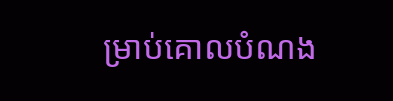ម្រាប់គោលបំណង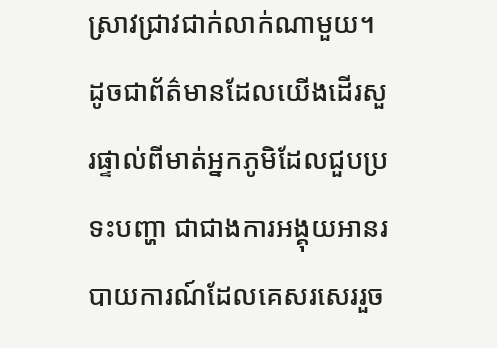ស្រាវជ្រាវជាក់លាក់ណាមួយ។ ដូចជាព័ត៌មានដែលយើងដើរសួរផ្ទាល់ពីមាត់អ្នកភូមិដែលជួបប្រទះបញ្ហា ជាជាងការអង្គុយអានរបាយការណ៍ដែលគេសរសេររួច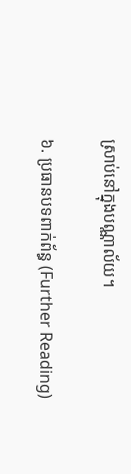ស្រាប់នៅក្នុងបណ្ណាល័យ។

៦. ប្រធានបទពាក់ព័ន្ធ (Further Reading)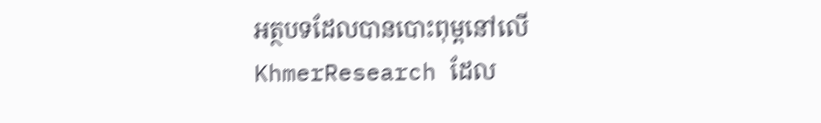អត្ថបទដែលបានបោះពុម្ពនៅលើ KhmerResearch ដែល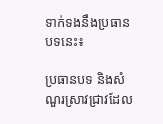ទាក់ទងនឹងប្រធានបទនេះ៖

ប្រធានបទ និងសំណួរស្រាវជ្រាវដែល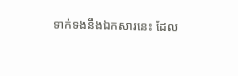ទាក់ទងនឹងឯកសារនេះ ដែល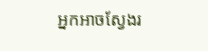អ្នកអាចស្វែងរ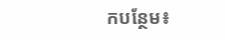កបន្ថែម៖